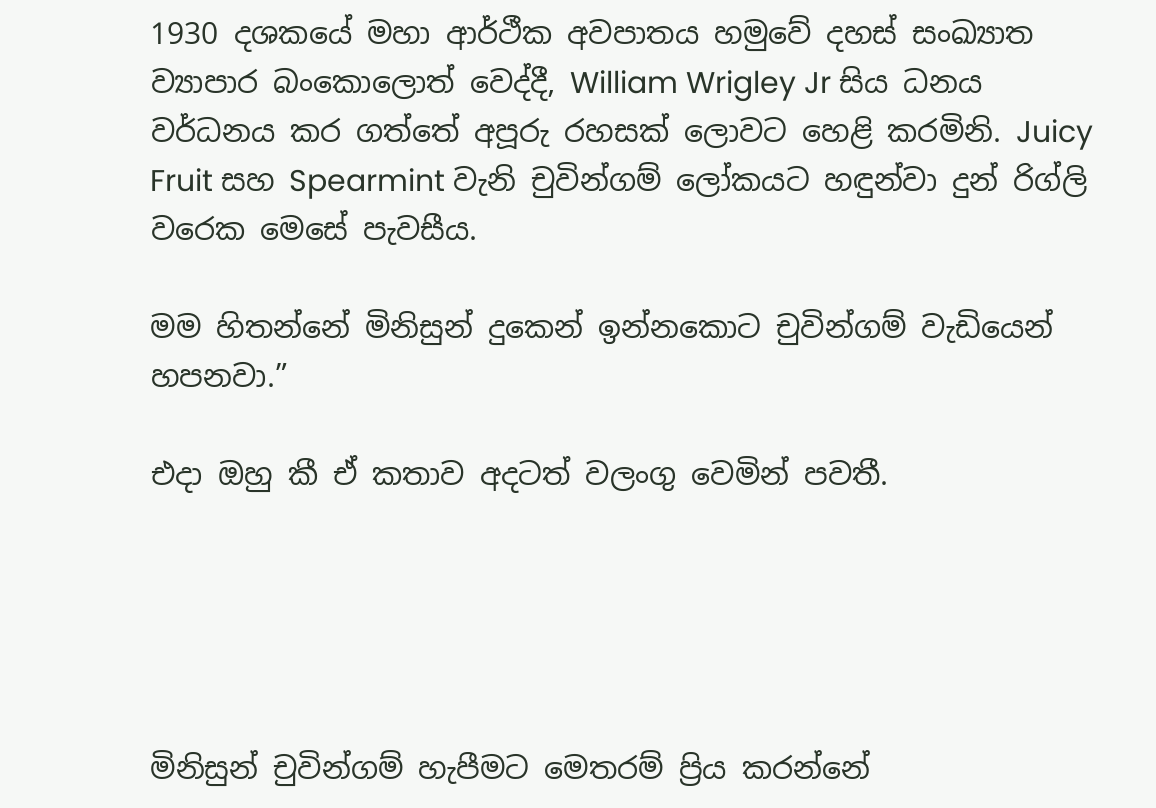1930 දශකයේ මහා ආර්ථීක අවපාතය හමුවේ දහස් සංඛ්‍යාත ව්‍යාපාර බංකොලොත් වෙද්දී, William Wrigley Jr සිය ධනය වර්ධනය කර ගත්තේ අපූරු රහසක් ලොවට හෙළි කරමිනි. Juicy Fruit සහ Spearmint වැනි චුවින්ගම් ලෝකයට හඳුන්වා දුන් රිග්ලි වරෙක මෙසේ පැවසීය.

මම හිතන්නේ මිනිසුන් දුකෙන් ඉන්නකොට චුවින්ගම් වැඩියෙන් හපනවා.”

එදා ඔහු කී ඒ කතාව අදටත් වලංගු වෙමින් පවතී.





මිනිසුන් චුවින්ගම් හැපීමට මෙතරම් ප්‍රිය කරන්නේ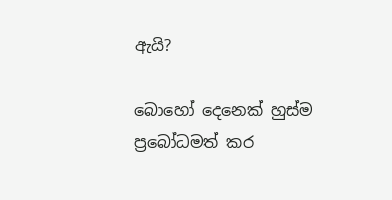ඇයි?

බොහෝ දෙනෙක් හුස්ම ප්‍රබෝධමත් කර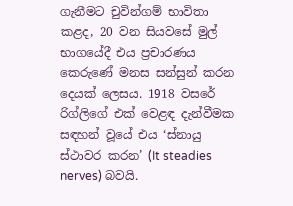ගැනීමට චුවින්ගම් භාවිතා කළද, 20 වන සියවසේ මුල් භාගයේදී එය ප්‍රචාරණය කෙරුණේ මනස සන්සුන් කරන දෙයක් ලෙසය. 1918 වසරේ රිග්ලිගේ එක් වෙළඳ දැන්වීමක සඳහන් වූයේ එය ‘ස්නායු ස්ථාවර කරන’ (It steadies nerves) බවයි.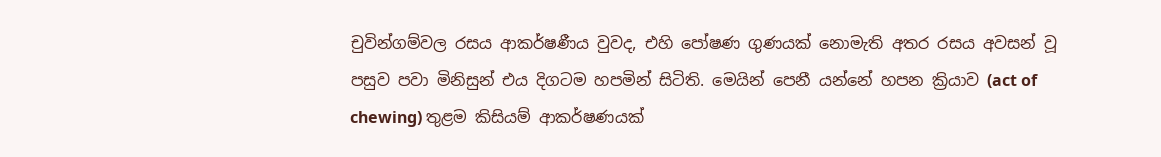චුවින්ගම්වල රසය ආකර්ෂණීය වුවද, එහි පෝෂණ ගුණයක් නොමැති අතර රසය අවසන් වූ පසුව පවා මිනිසුන් එය දිගටම හපමින් සිටිති. මෙයින් පෙනී යන්නේ හපන ක්‍රියාව (act of chewing) තුළම කිසියම් ආකර්ෂණයක්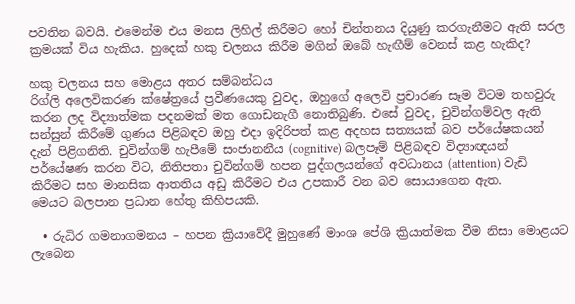පවතින බවයි. එමෙන්ම එය මනස ලිහිල් කිරීමට හෝ චින්තනය දියුණු කරගැනීමට ඇති සරල ක්‍රමයක් විය හැකිය. හුදෙක් හකු චලනය කිරීම මගින් ඔබේ හැඟීම් වෙනස් කළ හැකිද?

හකු චලනය සහ මොළය අතර සම්බන්ධය
රිග්ලි අලෙවිකරණ ක්ෂේත්‍රයේ ප්‍රවීණයෙකු වුවද, ඔහුගේ අලෙවි ප්‍රචාරණ සෑම විටම තහවුරු කරන ලද විද්‍යාත්මක පදනමක් මත ගොඩනැගී නොතිබුණි. එසේ වුවද, චුවින්ගම්වල ඇති සන්සුන් කිරීමේ ගුණය පිළිබඳව ඔහු එදා ඉදිරිපත් කළ අදහස සත්‍යයක් බව පර්යේෂකයන් දැන් පිළිගනිති. චුවින්ගම් හැපීමේ සංජානනීය (cognitive) බලපෑම් පිළිබඳව විද්‍යාඥයන් පර්යේෂණ කරන විට, නිතිපතා චුවින්ගම් හපන පුද්ගලයන්ගේ අවධානය (attention) වැඩි කිරීමට සහ මානසික ආතතිය අඩු කිරීමට එය උපකාරී වන බව සොයාගෙන ඇත.
මෙයට බලපාන ප්‍රධාන හේතු කිහිපයකි.

  • රුධිර ගමනාගමනය – හපන ක්‍රියාවේදී මුහුණේ මාංශ පේශි ක්‍රියාත්මක වීම නිසා මොළයට ලැබෙන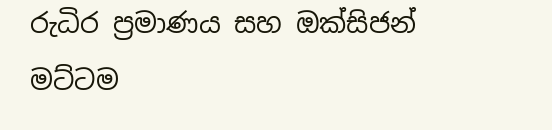රුධිර ප්‍රමාණය සහ ඔක්සිජන් මට්ටම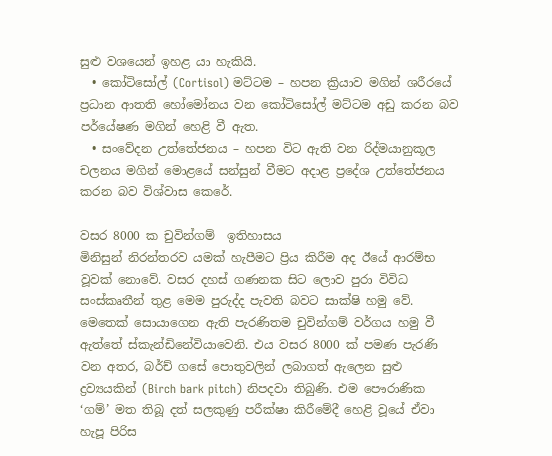සුළු වශයෙන් ඉහළ යා හැකියි.
  • කෝටිසෝල් (Cortisol) මට්ටම – හපන ක්‍රියාව මගින් ශරීරයේ ප්‍රධාන ආතති හෝමෝනය වන කෝටිසෝල් මට්ටම අඩු කරන බව පර්යේෂණ මගින් හෙළි වී ඇත.
  • සංවේදන උත්තේජනය – හපන විට ඇති වන රිද්මයානුකූල චලනය මගින් මොළයේ සන්සුන් වීමට අදාළ ප්‍රදේශ උත්තේජනය කරන බව විශ්වාස කෙරේ.

වසර 8000 ක චුවින්ගම්  ඉතිහාසය
මිනිසුන් නිරන්තරව යමක් හැපීමට ප්‍රිය කිරීම අද ඊයේ ආරම්භ වූවක් නොවේ. වසර දහස් ගණනක සිට ලොව පුරා විවිධ සංස්කෘතීන් තුළ මෙම පුරුද්ද පැවති බවට සාක්ෂි හමු වේ.
මෙතෙක් සොයාගෙන ඇති පැරණිතම චුවින්ගම් වර්ගය හමු වී ඇත්තේ ස්කැන්ඩිනේවියාවෙනි. එය වසර 8000 ක් පමණ පැරණි වන අතර, බර්ච් ගසේ පොතුවලින් ලබාගත් ඇලෙන සුළු ද්‍රව්‍යයකින් (Birch bark pitch) නිපදවා තිබුණි. එම පෞරාණික ‘ගම්’ මත තිබූ දත් සලකුණු පරීක්ෂා කිරීමේදී හෙළි වූයේ ඒවා හැපූ පිරිස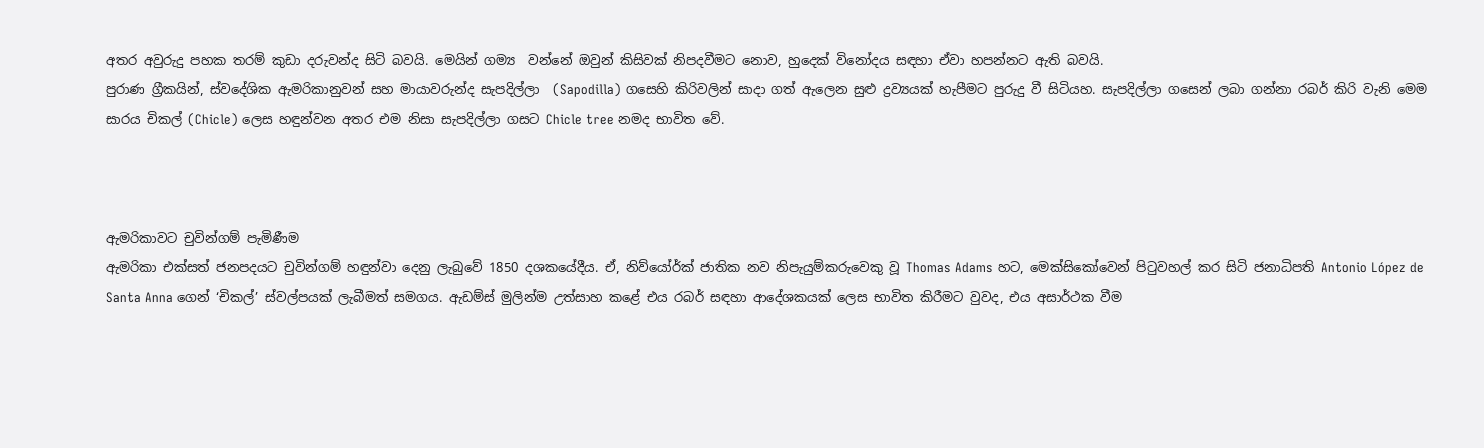අතර අවුරුදු පහක තරම් කුඩා දරුවන්ද සිටි බවයි. මෙයින් ගම්‍ය  වන්නේ ඔවුන් කිසිවක් නිපදවීමට නොව, හුදෙක් විනෝදය සඳහා ඒවා හපන්නට ඇති බවයි.
පුරාණ ග්‍රීකයින්, ස්වදේශික ඇමරිකානුවන් සහ මායාවරුන්ද සැපදිල්ලා  (Sapodilla) ගසෙහි කිරිවලින් සාදා ගත් ඇලෙන සුළු ද්‍රව්‍යයක් හැපීමට පුරුදු වී සිටියහ. සැපදිල්ලා ගසෙන් ලබා ගන්නා රබර් කිරි වැනි මෙම සාරය චිකල් (Chicle) ලෙස හඳුන්වන අතර එම නිසා සැපදිල්ලා ගසට Chicle tree නමද භාවිත වේ.



ඇමරිකාවට චුවින්ගම් පැමිණීම
ඇමරිකා එක්සත් ජනපදයට චුවින්ගම් හඳුන්වා දෙනු ලැබුවේ 1850 දශකයේදීය. ඒ, නිව්යෝර්ක් ජාතික නව නිපැයුම්කරුවෙකු වූ Thomas Adams හට, මෙක්සිකෝවෙන් පිටුවහල් කර සිටි ජනාධිපති Antonio López de Santa Anna ගෙන් ‘චිකල්’ ස්වල්පයක් ලැබීමත් සමගය. ඇඩම්ස් මුලින්ම උත්සාහ කළේ එය රබර් සඳහා ආදේශකයක් ලෙස භාවිත කිරීමට වුවද, එය අසාර්ථක වීම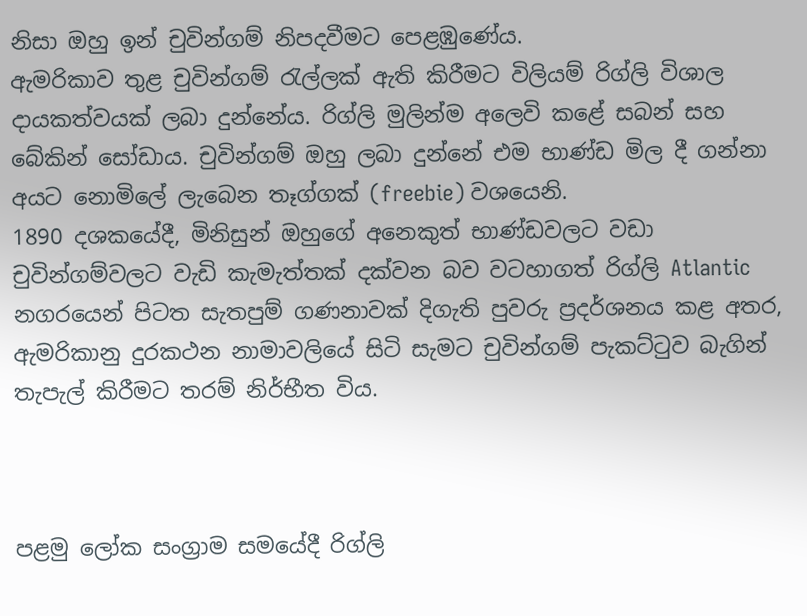නිසා ඔහු ඉන් චුවින්ගම් නිපදවීමට පෙළඹුණේය.
ඇමරිකාව තුළ චුවින්ගම් රැල්ලක් ඇති කිරීමට විලියම් රිග්ලි විශාල දායකත්වයක් ලබා දුන්නේය. රිග්ලි මුලින්ම අලෙවි කළේ සබන් සහ බේකින් සෝඩාය. චුවින්ගම් ඔහු ලබා දුන්නේ එම භාණ්ඩ මිල දී ගන්නා අයට නොමිලේ ලැබෙන තෑග්ගක් (freebie) වශයෙනි.
1890 දශකයේදී, මිනිසුන් ඔහුගේ අනෙකුත් භාණ්ඩවලට වඩා චුවින්ගම්වලට වැඩි කැමැත්තක් දක්වන බව වටහාගත් රිග්ලි Atlantic නගරයෙන් පිටත සැතපුම් ගණනාවක් දිගැති පුවරු ප්‍රදර්ශනය කළ අතර, ඇමරිකානු දුරකථන නාමාවලියේ සිටි සැමට චුවින්ගම් පැකට්ටුව බැගින් තැපැල් කිරීමට තරම් නිර්භීත විය.



පළමු ලෝක සංග්‍රාම සමයේදී රිග්ලි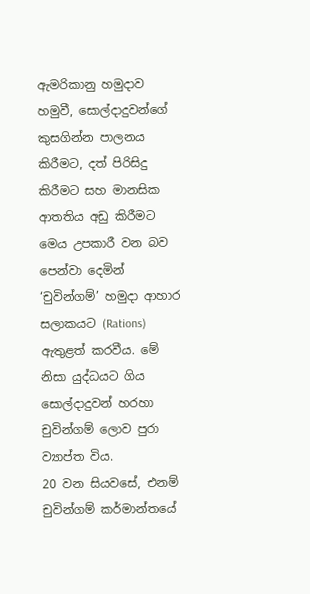ඇමරිකානු හමුදාව හමුවී, සොල්දාදුවන්ගේ කුසගින්න පාලනය කිරීමට, දත් පිරිසිදු කිරීමට සහ මානසික ආතතිය අඩු කිරීමට මෙය උපකාරී වන බව පෙන්වා දෙමින් ‘චුවින්ගම්’ හමුදා ආහාර සලාකයට (Rations) ඇතුළත් කරවීය. මේ නිසා යුද්ධයට ගිය සොල්දාදුවන් හරහා චුවින්ගම් ලොව පුරා ව්‍යාප්ත විය.
20 වන සියවසේ, එනම් චුවින්ගම් කර්මාන්තයේ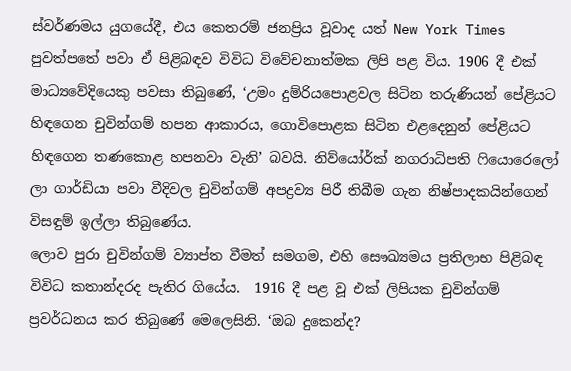ස්වර්ණමය යුගයේදී, එය කෙතරම් ජනප්‍රිය වූවාද යත් New York Times පුවත්පතේ පවා ඒ පිළිබඳව විවිධ විවේචනාත්මක ලිපි පළ විය. 1906 දී එක් මාධ්‍යවේදියෙකු පවසා තිබුණේ, ‘උමං දුම්රියපොළවල සිටින තරුණියන් පේළියට හිඳගෙන චුවින්ගම් හපන ආකාරය, ගොවිපොළක සිටින එළදෙනුන් පේළියට හිඳගෙන තණකොළ හපනවා වැනි’ බවයි. නිව්යෝර්ක් නගරාධිපති ෆියොරෙලෝ ලා ගාර්ඩියා පවා වීදිවල චුවින්ගම් අපද්‍රව්‍ය පිරී තිබීම ගැන නිෂ්පාදකයින්ගෙන් විසඳුම් ඉල්ලා තිබුණේය.
ලොව පුරා චුවින්ගම් ව්‍යාප්ත වීමත් සමගම, එහි සෞඛ්‍යමය ප්‍රතිලාභ පිළිබඳ විවිධ කතාන්දරද පැතිර ගියේය.  1916 දී පළ වූ එක් ලිපියක චුවින්ගම් ප්‍රවර්ධනය කර තිබුණේ මෙලෙසිනි. ‘ඔබ දුකෙන්ද?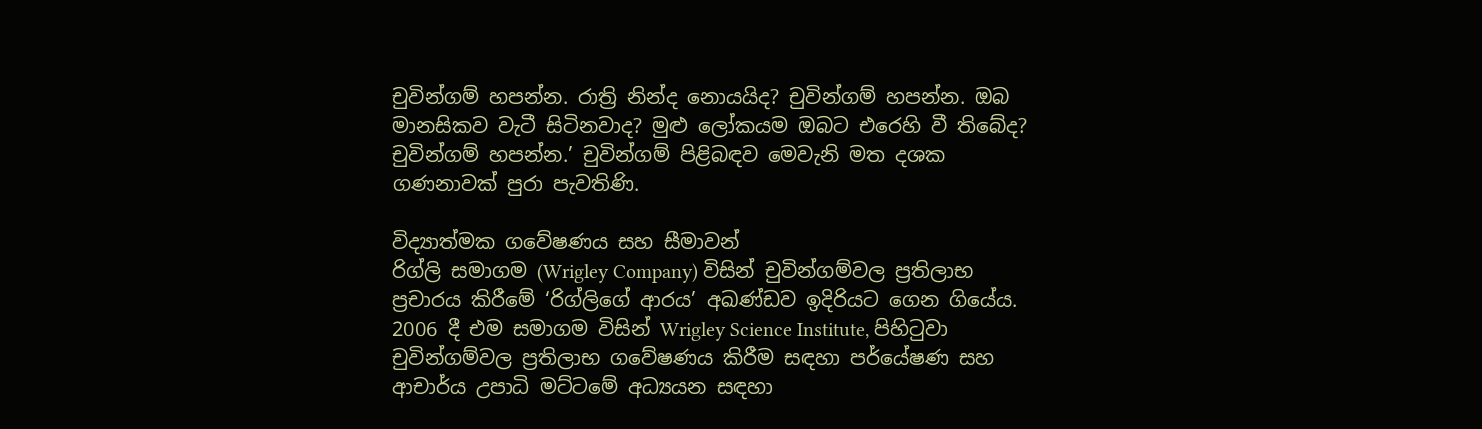චුවින්ගම් හපන්න. රාත්‍රි නින්ද නොයයිද? චුවින්ගම් හපන්න. ඔබ මානසිකව වැටී සිටිනවාද? මුළු ලෝකයම ඔබට එරෙහි වී තිබේද? චුවින්ගම් හපන්න.’ චුවින්ගම් පිළිබඳව මෙවැනි මත දශක ගණනාවක් පුරා පැවතිණි.

විද්‍යාත්මක ගවේෂණය සහ සීමාවන්
රිග්ලි සමාගම (Wrigley Company) විසින් චුවින්ගම්වල ප්‍රතිලාභ ප්‍රචාරය කිරීමේ ‘රිග්ලිගේ ආරය’ අඛණ්ඩව ඉදිරියට ගෙන ගියේය. 2006 දී එම සමාගම විසින් Wrigley Science Institute, පිහිටුවා  චුවින්ගම්වල ප්‍රතිලාභ ගවේෂණය කිරීම සඳහා පර්යේෂණ සහ ආචාර්ය උපාධි මට්ටමේ අධ්‍යයන සඳහා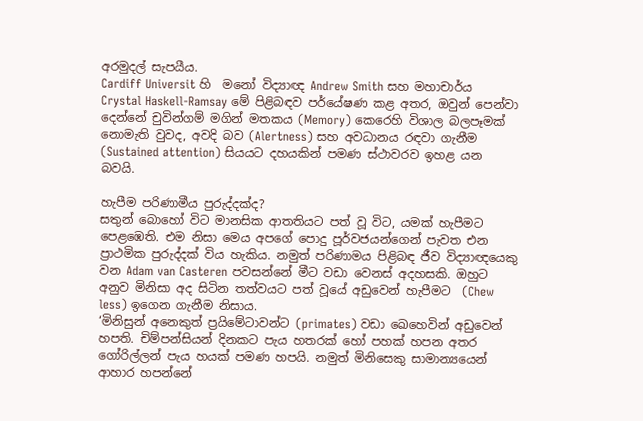අරමුදල් සැපයීය.
Cardiff Universit හි  මනෝ විද්‍යාඥ Andrew Smith සහ මහාචාර්ය Crystal Haskell-Ramsay මේ පිළිබඳව පර්යේෂණ කළ අතර, ඔවුන් පෙන්වා දෙන්නේ චුවින්ගම් මගින් මතකය (Memory) කෙරෙහි විශාල බලපෑමක් නොමැති වුවද, අවදි බව (Alertness) සහ අවධානය රඳවා ගැනීම (Sustained attention) සියයට දහයකින් පමණ ස්ථාවරව ඉහළ යන බවයි.

හැපීම පරිණාමීය පුරුද්දක්ද?
සතුන් බොහෝ විට මානසික ආතතියට පත් වූ විට, යමක් හැපීමට පෙළඹෙති. එම නිසා මෙය අපගේ පොදු පූර්වජයන්ගෙන් පැවත එන ප්‍රාථමික පුරුද්දක් විය හැකිය. නමුත් පරිණාමය පිළිබඳ ජීව විද්‍යාඥයෙකු වන Adam van Casteren පවසන්නේ මීට වඩා වෙනස් අදහසකි. ඔහුට අනුව මිනිසා අද සිටින තත්වයට පත් වූයේ අඩුවෙන් හැපීමට  (Chew less) ඉගෙන ගැනීම නිසාය.
‘මිනිසුන් අනෙකුත් ප්‍රයිමේටාවන්ට (primates) වඩා ඛෙහෙවින් අඩුවෙන් හපති. චිම්පන්සියන් දිනකට පැය හතරක් හෝ පහක් හපන අතර ගෝරිල්ලන් පැය හයක් පමණ හපයි. නමුත් මිනිසෙකු සාමාන්‍යයෙන් ආහාර හපන්නේ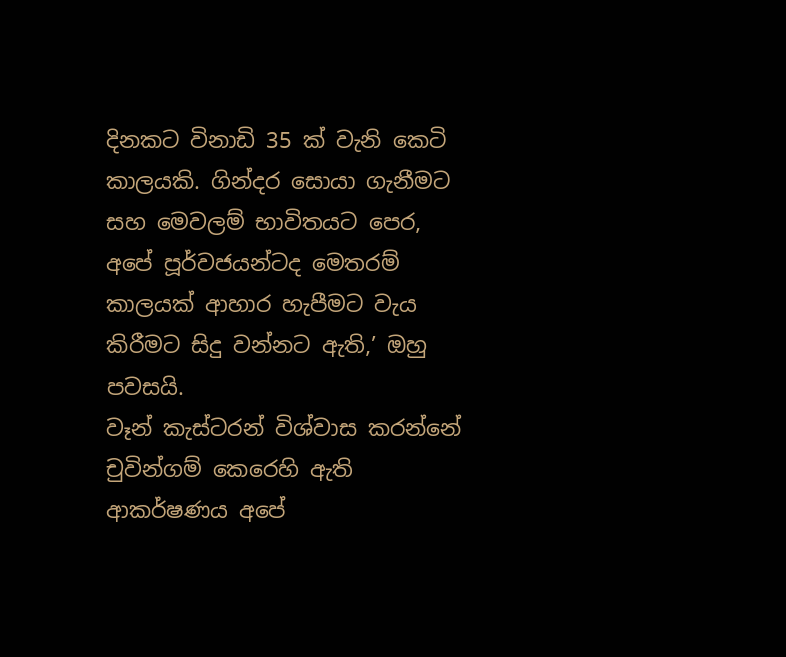දිනකට විනාඩි 35 ක් වැනි කෙටි කාලයකි. ගින්දර සොයා ගැනීමට සහ මෙවලම් භාවිතයට පෙර, අපේ පූර්වජයන්ටද මෙතරම් කාලයක් ආහාර හැපීමට වැය කිරීමට සිදු වන්නට ඇති,’ ඔහු පවසයි.
වෑන් කැස්ටරන් විශ්වාස කරන්නේ චුවින්ගම් කෙරෙහි ඇති ආකර්ෂණය අපේ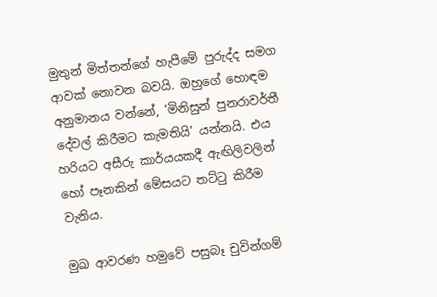මුතුන් මිත්තන්ගේ හැපීමේ පුරුද්ද සමග ආවක් නොවන බවයි. ඔහුගේ හොඳම අනුමානය වන්නේ, ‘මිනිසුන් පුනරාවර්තී දේවල් කිරීමට කැමතියි’ යන්නයි. එය හරියට අසීරු කාර්යයකදී ඇඟිලිවලින් හෝ පෑනකින් මේසයට තට්ටු කිරීම වැනිය.

මුඛ ආවරණ හමුවේ පසුබෑ චුවින්ගම්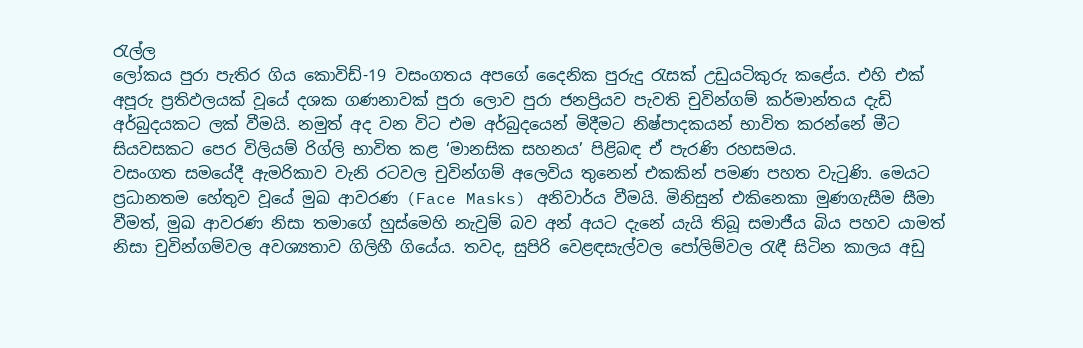රැල්ල
ලෝකය පුරා පැතිර ගිය කොවිඩ්-19 වසංගතය අපගේ දෛනික පුරුදු රැසක් උඩුයටිකුරු කළේය. එහි එක් අපූරු ප්‍රතිඵලයක් වූයේ දශක ගණනාවක් පුරා ලොව පුරා ජනප්‍රියව පැවති චුවින්ගම් කර්මාන්තය දැඩි අර්බුදයකට ලක් වීමයි. නමුත් අද වන විට එම අර්බුදයෙන් මිදීමට නිෂ්පාදකයන් භාවිත කරන්නේ මීට සියවසකට පෙර විලියම් රිග්ලි භාවිත කළ ‘මානසික සහනය’ පිළිබඳ ඒ පැරණි රහසමය.
වසංගත සමයේදී ඇමරිකාව වැනි රටවල චුවින්ගම් අලෙවිය තුනෙන් එකකින් පමණ පහත වැටුණි. මෙයට ප්‍රධානතම හේතුව වූයේ මුඛ ආවරණ (Face Masks) අනිවාර්ය වීමයි. මිනිසුන් එකිනෙකා මුණගැසීම සීමා වීමත්, මුඛ ආවරණ නිසා තමාගේ හුස්මෙහි නැවුම් බව අන් අයට දැනේ යැයි තිබූ සමාජීය බිය පහව යාමත් නිසා චුවින්ගම්වල අවශ්‍යතාව ගිලිහී ගියේය. තවද, සුපිරි වෙළඳසැල්වල පෝලිම්වල රැඳී සිටින කාලය අඩු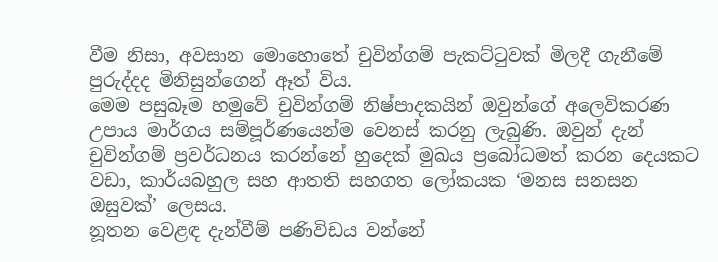වීම නිසා, අවසාන මොහොතේ චුවින්ගම් පැකට්ටුවක් මිලදී ගැනීමේ පුරුද්දද මිනිසුන්ගෙන් ඈත් විය.
මෙම පසුබෑම හමුවේ චුවින්ගම් නිෂ්පාදකයින් ඔවුන්ගේ අලෙවිකරණ උපාය මාර්ගය සම්පූර්ණයෙන්ම වෙනස් කරනු ලැබුණි. ඔවුන් දැන් චුවින්ගම් ප්‍රවර්ධනය කරන්නේ හුදෙක් මුඛය ප්‍රබෝධමත් කරන දෙයකට වඩා, කාර්යබහුල සහ ආතති සහගත ලෝකයක ‘මනස සනසන ඔසුවක්’ ලෙසය.
නූතන වෙළඳ දැන්වීම් පණිවිඩය වන්නේ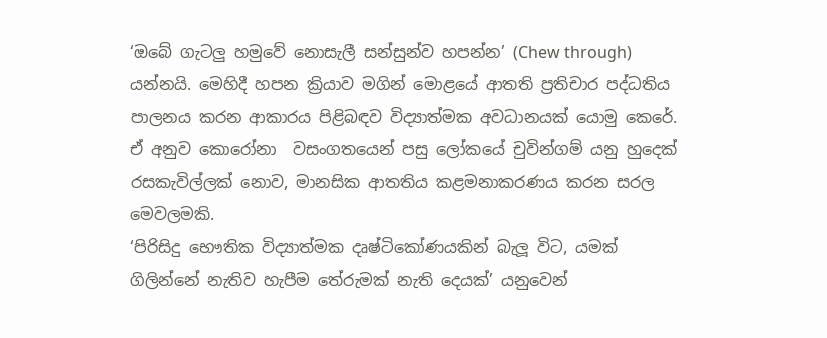‘ඔබේ ගැටලු හමුවේ නොසැලී සන්සුන්ව හපන්න’ (Chew through) යන්නයි. මෙහිදී හපන ක්‍රියාව මගින් මොළයේ ආතති ප්‍රතිචාර පද්ධතිය පාලනය කරන ආකාරය පිළිබඳව විද්‍යාත්මක අවධානයක් යොමු කෙරේ. ඒ අනුව කොරෝනා  වසංගතයෙන් පසු ලෝකයේ චුවින්ගම් යනු හුදෙක් රසකැවිල්ලක් නොව, මානසික ආතතිය කළමනාකරණය කරන සරල මෙවලමකි.
‘පිරිසිදු භෞතික විද්‍යාත්මක දෘෂ්ටිකෝණයකින් බැලූ විට, යමක් ගිලින්නේ නැතිව හැපීම තේරුමක් නැති දෙයක්’ යනුවෙන්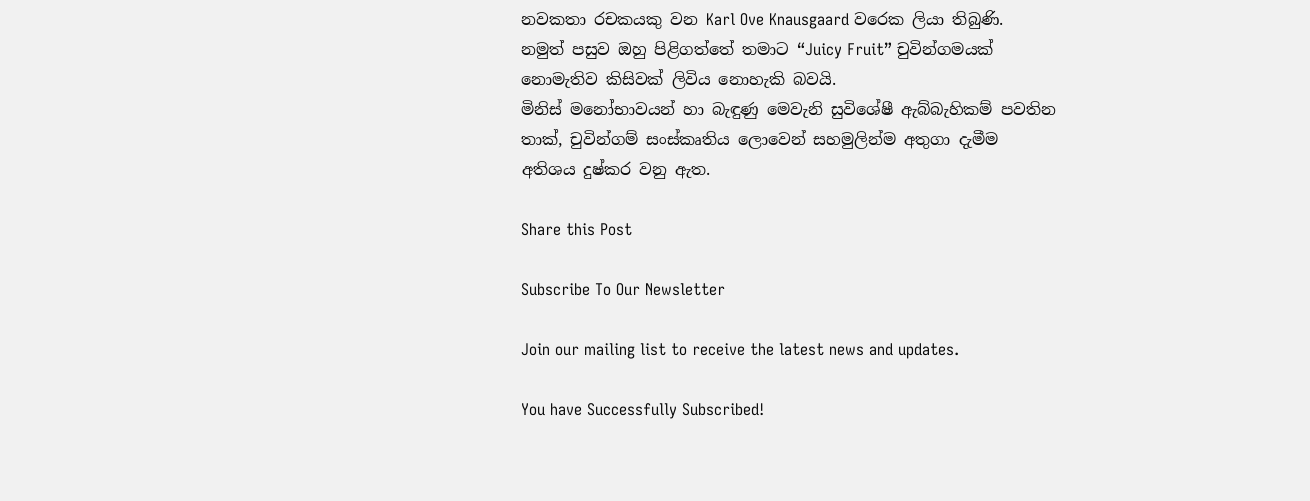නවකතා රචකයකු වන Karl Ove Knausgaard වරෙක ලියා තිබුණි. නමුත් පසුව ඔහු පිළිගත්තේ තමාට “Juicy Fruit” චුවින්ගමයක් නොමැතිව කිසිවක් ලිවිය නොහැකි බවයි.
මිනිස් මනෝභාවයන් හා බැඳුණු මෙවැනි සුවිශේෂී ඇබ්බැහිකම් පවතින තාක්, චුවින්ගම් සංස්කෘතිය ලොවෙන් සහමුලින්ම අතුගා දැමීම අතිශය දුෂ්කර වනු ඇත.

Share this Post

Subscribe To Our Newsletter

Join our mailing list to receive the latest news and updates.

You have Successfully Subscribed!